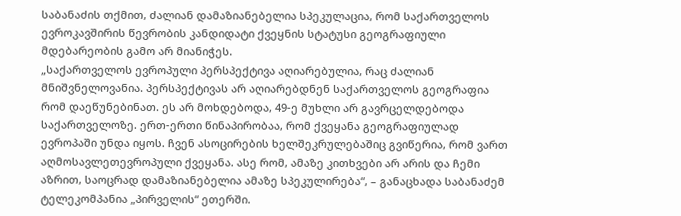საბანაძის თქმით, ძალიან დამაზიანებელია სპეკულაცია, რომ საქართველოს ევროკავშირის წევრობის კანდიდატი ქვეყნის სტატუსი გეოგრაფიული მდებარეობის გამო არ მიანიჭეს.
„საქართველოს ევროპული პერსპექტივა აღიარებულია, რაც ძალიან მნიშვნელოვანია. პერსპექტივას არ აღიარებდნენ საქართველოს გეოგრაფია რომ დაეწუნებინათ. ეს არ მოხდებოდა, 49-ე მუხლი არ გავრცელდებოდა საქართველოზე. ერთ-ერთი წინაპირობაა, რომ ქვეყანა გეოგრაფიულად ევროპაში უნდა იყოს. ჩვენ ასოცირების ხელშეკრულებაშიც გვიწერია, რომ ვართ აღმოსავლეთევროპული ქვეყანა. ასე რომ, ამაზე კითხვები არ არის და ჩემი აზრით, საოცრად დამაზიანებელია ამაზე სპეკულირება“, – განაცხადა საბანაძემ ტელეკომპანია „პირველის“ ეთერში.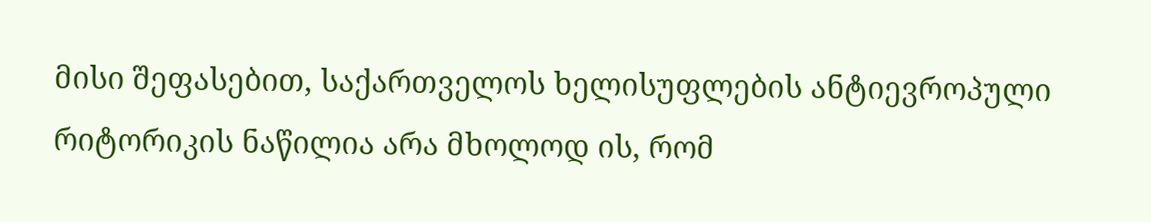მისი შეფასებით, საქართველოს ხელისუფლების ანტიევროპული რიტორიკის ნაწილია არა მხოლოდ ის, რომ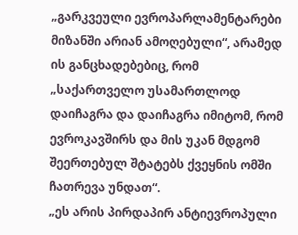„გარკვეული ევროპარლამენტარები მიზანში არიან ამოღებული“, არამედ ის განცხადებებიც, რომ „საქართველო უსამართლოდ დაიჩაგრა და დაიჩაგრა იმიტომ, რომ ევროკავშირს და მის უკან მდგომ შეერთებულ შტატებს ქვეყნის ომში ჩათრევა უნდათ“.
„ეს არის პირდაპირ ანტიევროპული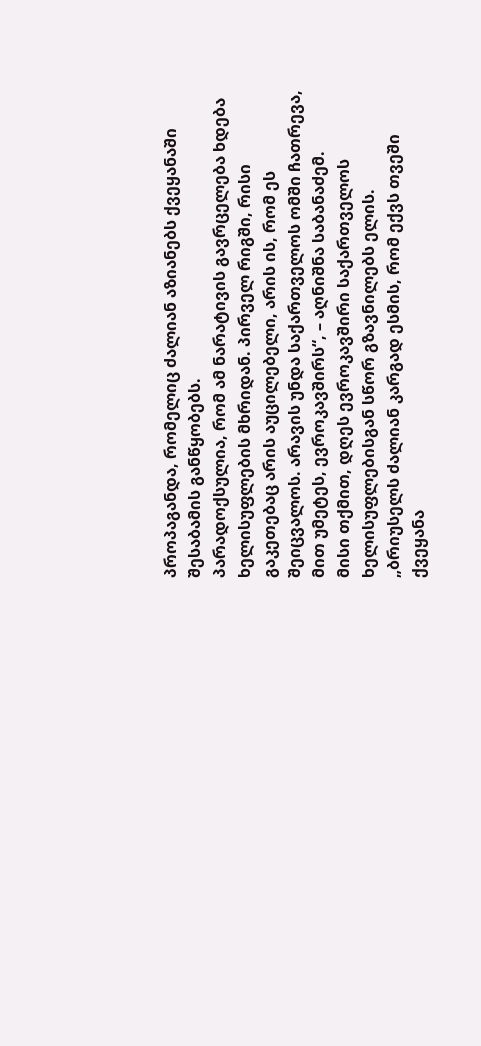პროპაგანდა, რომელიც ძალიან აზიანებს ქვეყანაში შესაბამის განწყობებს.
პარადოქსულია, რომ ამ ნარატივის გავრცელება ხდება ხელისუფლების მხრიდან. პირველ რიგში, რისი გაკეთებაც არის აუცილებელი, არის ის, რომ ეს შეიცვალოს. არავის უნდა საქართველოს ომში ჩათრევა, მით უმეტეს, ევროკავშირს“, – აღნიშნა საბანაძემ.
მისი თქმით, დღეს ევროკავშირი საქართველოს ხელისუფლებისგან სწორ გზავნილებს ელის.
„ბრიუსელს ძალიან კარგად ესმის, რომ ექვს თვეში ქვეყანა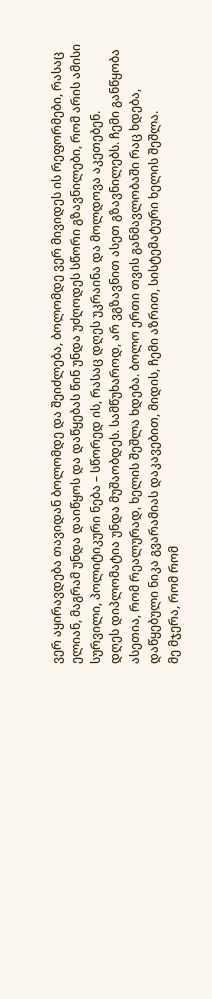ვერ აყირავდება თავიდან ბოლომდე და შეიძლება, ბოლომდე ვერ მივიდეს ის რეფორმები, რასაც ელიან, მაგრამ უნდა დაიწყოს და დაწყებას წინ უნდა უძღოდეს სწორი გზავნილები, რომ არის ამისი სურვილი, პოლიტიკური ნება – სწორედ ის, რასაც დღეს უკრაინა და მოლდოვა აკეთებენ.
დღეს დიპლომატია უნდა მუშაობდეს. სამწუხაროდ, არ ვგზავნით ასეთ გზავნილებს. ჩემი განწყობა ასეთია, რომ რეალურად, ხელის შეშლა ხდება. ბოლო ერთი თვის განმავლობაში რაც ხდება, დაწყებული ნიკა გვარამიას დაკავებით, მიდის, ჩემი აზრით, სისტემატური ხელის შეშლა.
მე მჯერა, რომ რომ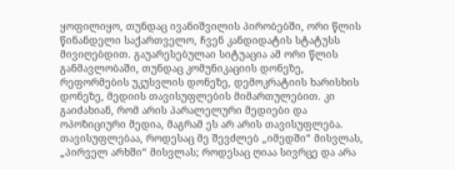ყოფილიყო, თუნდაც ივანიშვილის პირობებში, ორი წლის წინანდელი საქართველო, ჩვენ კანდიდატის სტატუსს მივიღებდით. გაუარესებულაი სიტუაცია ამ ორი წლის განმავლობაში, თუნდაც კომუნიკაციის დონეზე, რეფორმების უკუსვლის დონეზე, დემოკრატიის ხარისხის დონეზე, მედიის თავისუფლების მიმართულებით. კი გაიძახიან, რომ არის პარალელური მედიები და ოპოზიციური მედია, მაგრამ ეს არ არის თავისუფლება. თავისუფლებაა, როდესაც მე შევძლებ „იმედში“ მისვლას, „პირველ არხში“ მისვლას; როდესაც ღიაა სივრცე და არა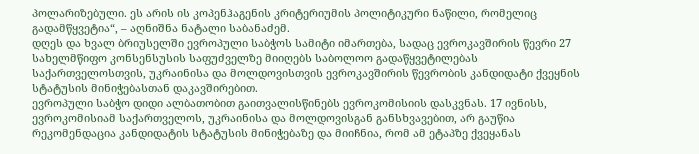პოლარიზებული. ეს არის ის კოპენჰაგენის კრიტერიუმის პოლიტიკური ნაწილი, რომელიც გადამწყვეტია“, – აღნიშნა ნატალი საბანაძემ.
დღეს და ხვალ ბრიუსელში ევროპული საბჭოს სამიტი იმართება, სადაც ევროკავშირის წევრი 27 სახელმწიფო კონსენსუსის საფუძველზე მიიღებს საბოლოო გადაწყვეტილებას საქართველოსთვის, უკრაინისა და მოლდოვისთვის ევროკავშირის წევრობის კანდიდატი ქვეყნის სტატუსის მინიჭებასთან დაკავშირებით.
ევროპული საბჭო დიდი ალბათობით გაითვალისწინებს ევროკომისიის დასკვნას. 17 ივნისს, ევროკომისიამ საქართველოს, უკრაინისა და მოლდოვისგან განსხვავებით, არ გაუწია რეკომენდაცია კანდიდატის სტატუსის მინიჭებაზე და მიიჩნია, რომ ამ ეტაპზე ქვეყანას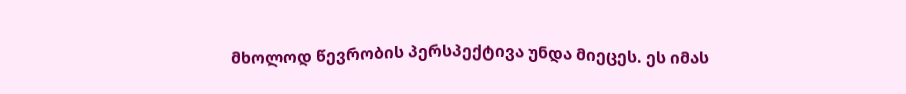მხოლოდ წევრობის პერსპექტივა უნდა მიეცეს. ეს იმას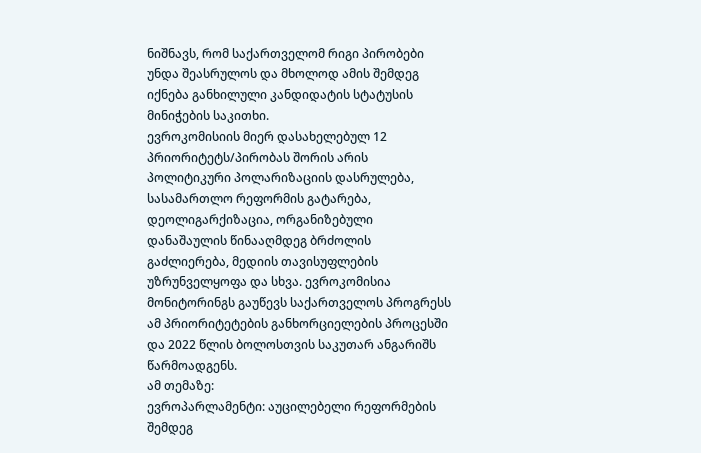ნიშნავს, რომ საქართველომ რიგი პირობები უნდა შეასრულოს და მხოლოდ ამის შემდეგ იქნება განხილული კანდიდატის სტატუსის მინიჭების საკითხი.
ევროკომისიის მიერ დასახელებულ 12 პრიორიტეტს/პირობას შორის არის პოლიტიკური პოლარიზაციის დასრულება, სასამართლო რეფორმის გატარება, დეოლიგარქიზაცია, ორგანიზებული დანაშაულის წინააღმდეგ ბრძოლის გაძლიერება, მედიის თავისუფლების უზრუნველყოფა და სხვა. ევროკომისია მონიტორინგს გაუწევს საქართველოს პროგრესს ამ პრიორიტეტების განხორციელების პროცესში და 2022 წლის ბოლოსთვის საკუთარ ანგარიშს წარმოადგენს.
ამ თემაზე:
ევროპარლამენტი: აუცილებელი რეფორმების შემდეგ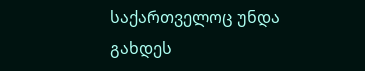საქართველოც უნდა გახდეს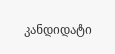კანდიდატი